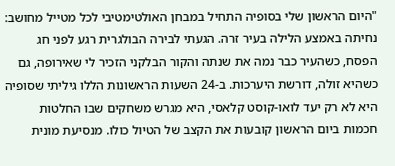"היום הראשון שלי בסופיה התחיל במבחן האולטימטיבי לכל מטייל מחושב: נחיתה באמצע הלילה בעיר זרה. הגעתי לבירה הבולגרית רגע לפני חג הפסח, כשהעיר כבר נמה את שנתה והקור הבלקני הזכיר לי שאירופה, גם כשהיא זולה, דורשת היערכות. ב-24 השעות הראשונות הללו גיליתי שסופיה היא לא רק יעד לואו-קוסט קלאסי, היא מגרש משחקים שבו החלטות חכמות ביום הראשון קובעות את הקצב של הטיול כולו. מנסיעת מונית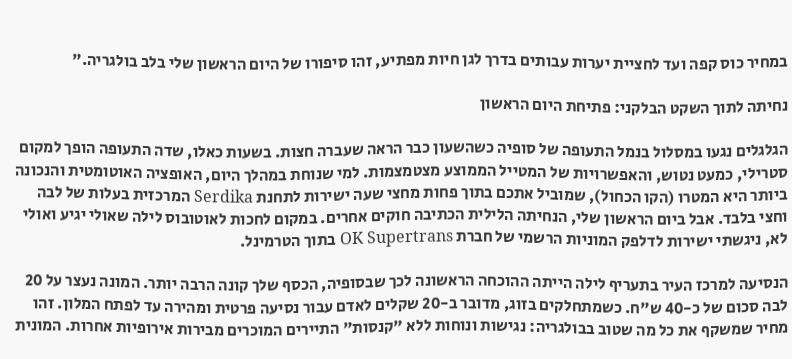במחיר כוס קפה ועד לחציית יערות עבותים בדרך לגן חיות מפתיע, זהו סיפורו של היום הראשון שלי בלב בולגריה."

נחיתה לתוך השקט הבלקני: פתיחת היום הראשון

הגלגלים נגעו במסלול בנמל התעופה של סופיה כשהשעון כבר הראה שעברה חצות. בשעות כאלו, שדה התעופה הופך למקום סטרילי, כמעט נטוש, והאפשרויות של המטייל הממוצע מצטמצמות. למי שנוחת במהלך היום, האופציה האוטומטית והנכונה ביותר היא המטרו (הקו הכחול), שמוביל אתכם בתוך פחות מחצי שעה ישירות לתחנת Serdika המרכזית בעלות של לבה וחצי בלבד. אבל ביום הראשון שלי, הנחיתה הלילית הכתיבה חוקים אחרים. במקום לחכות לאוטובוס לילה שאולי יגיע ואולי לא, ניגשתי ישירות לדלפק המוניות הרשמי של חברת OK Supertrans בתוך הטרמינל.

הנסיעה למרכז העיר בתעריף לילה הייתה ההוכחה הראשונה לכך שבסופיה, הכסף שלך קונה הרבה יותר. המונה נעצר על 20 לבה סכום של כ-40 ש"ח. כשמתחלקים בזוג, מדובר ב-20 שקלים לאדם עבור נסיעה פרטית ומהירה עד לפתח המלון. זהו מחיר שמשקף את כל מה שטוב בבולגריה: נגישות ונוחות ללא "קנסות" התיירים המוכרים מבירות אירופיות אחרות. המונית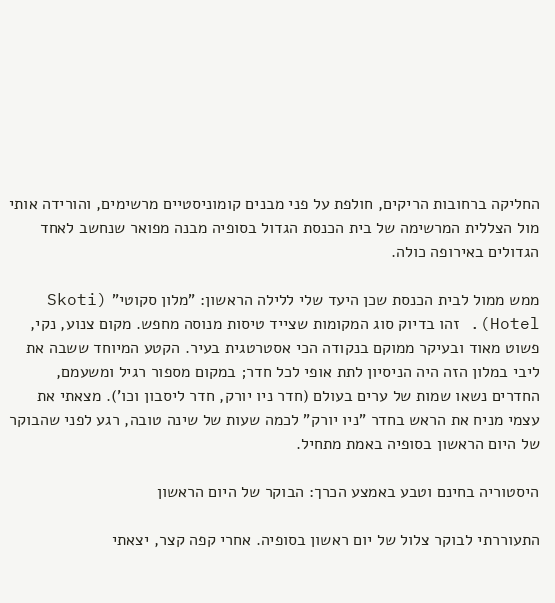החליקה ברחובות הריקים, חולפת על פני מבנים קומוניסטיים מרשימים, והורידה אותי מול הצללית המרשימה של בית הכנסת הגדול בסופיה מבנה מפואר שנחשב לאחד הגדולים באירופה כולה.

ממש ממול לבית הכנסת שכן היעד שלי ללילה הראשון: "מלון סקוטי" (Skoti Hotel). זהו בדיוק סוג המקומות שצייד טיסות מנוסה מחפש. מקום צנוע, נקי, פשוט מאוד ובעיקר ממוקם בנקודה הכי אסטרטגית בעיר. הקטע המיוחד ששבה את ליבי במלון הזה היה הניסיון לתת אופי לכל חדר; במקום מספור רגיל ומשעמם, החדרים נשאו שמות של ערים בעולם (חדר ניו יורק, חדר ליסבון וכו'). מצאתי את עצמי מניח את הראש בחדר "ניו יורק" לכמה שעות של שינה טובה, רגע לפני שהבוקר של היום הראשון בסופיה באמת מתחיל.

היסטוריה בחינם וטבע באמצע הכרך: הבוקר של היום הראשון

התעוררתי לבוקר צלול של יום ראשון בסופיה. אחרי קפה קצר, יצאתי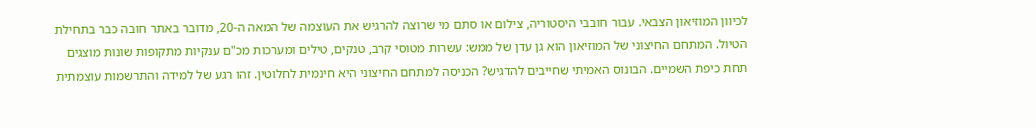לכיוון המוזיאון הצבאי. עבור חובבי היסטוריה, צילום או סתם מי שרוצה להרגיש את העוצמה של המאה ה-20, מדובר באתר חובה כבר בתחילת הטיול. המתחם החיצוני של המוזיאון הוא גן עדן של ממש: עשרות מטוסי קרב, טנקים, טילים ומערכות מכ"ם ענקיות מתקופות שונות מוצגים תחת כיפת השמיים. הבונוס האמיתי שחייבים להדגיש? הכניסה למתחם החיצוני היא חינמית לחלוטין. זהו רגע של למידה והתרשמות עוצמתית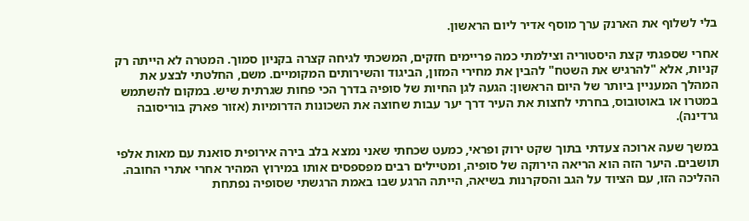בלי לשלוף את הארנק ערך מוסף אדיר ליום הראשון.

אחרי שספגתי קצת היסטוריה וצילמתי כמה פריימים חזקים, המשכתי לגיחה קצרה בקניון סמוך. המטרה לא הייתה רק קניות, אלא "להרגיש את השטח" להבין את מחירי המזון, הביגוד והשירותים המקומיים. משם, החלטתי לבצע את המהלך המעניין ביותר של היום הראשון: הגעה לגן החיות של סופיה בדרך הכי פחות שגרתית שיש. במקום להשתמש במטרו או באוטובוס, בחרתי לחצות את העיר דרך יער עבות שחוצה את השכונות הדרומיות (אזור פארק בוריסובה גרדינה).

במשך שעה ארוכה צעדתי בתוך שקט ירוק ופראי, כמעט שכחתי שאני נמצא בלב בירה אירופית סואנת עם מאות אלפי תושבים. היער הזה הוא הריאה הירוקה של סופיה, ומטיילים רבים מפספסים אותו במירוץ המהיר אחרי אתרי החובה. ההליכה הזו, עם הציוד על הגב והסקרנות בשיאה, הייתה הרגע שבו באמת הרגשתי שסופיה נפתחת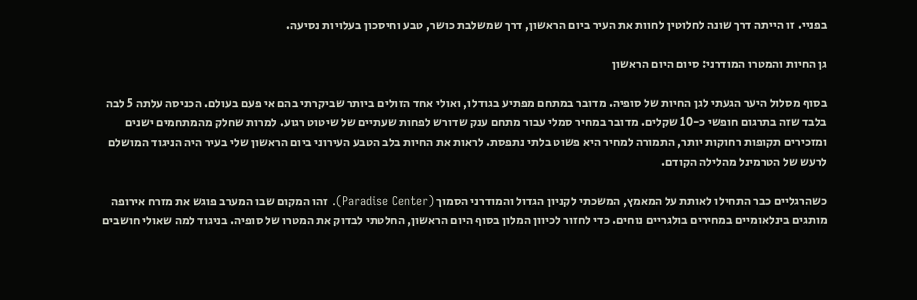בפניי. זו הייתה דרך שונה לחלוטין לחוות את העיר ביום הראשון, דרך שמשלבת כושר, טבע וחיסכון בעלויות נסיעה.

גן החיות והמטרו המודרני: סיום היום הראשון

בסוף מסלול היער הגעתי לגן החיות של סופיה. מדובר במתחם מפתיע בגודלו, ואולי אחד הזולים ביותר שביקרתי בהם אי פעם בעולם. הכניסה עלתה 5 לבה בלבד שזה בתרגום חופשי כ-10 שקלים. מדובר במחיר סמלי עבור מתחם ענק שדורש לפחות שעתיים של שיטוט רגוע. למרות שחלק מהמתחמים ישנים ומזכירים תקופות רחוקות יותר, התמורה למחיר היא פשוט בלתי נתפסת. לראות את החיות בלב הטבע העירוני ביום הראשון שלי בעיר היה הניגוד המושלם לרעש של הטרמינל מהלילה הקודם.

כשהרגליים כבר התחילו לאותת על המאמץ, המשכתי לקניון הגדול והמודרני הסמוך (Paradise Center). זהו המקום שבו המערב פוגש את מזרח אירופה מותגים בינלאומיים במחירים בולגריים נוחים. כדי לחזור לכיוון המלון בסוף היום הראשון, החלטתי לבדוק את המטרו של סופיה. בניגוד למה שאולי חושבים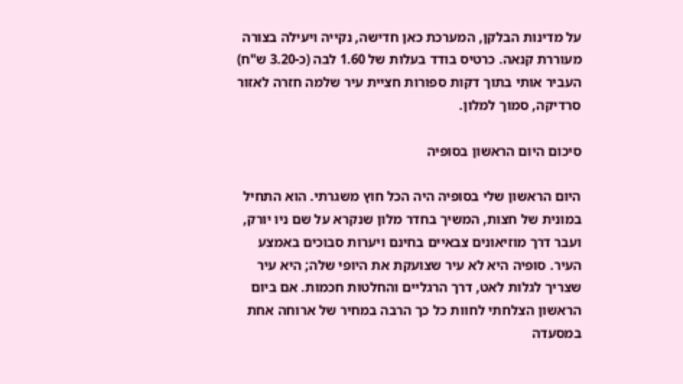על מדינות הבלקן, המערכת כאן חדישה, נקייה ויעילה בצורה מעוררת קנאה. כרטיס בודד בעלות של 1.60 לבה (כ-3.20 ש"ח) העביר אותי בתוך דקות ספורות חציית עיר שלמה חזרה לאזור סרדיקה, סמוך למלון.

סיכום היום הראשון בסופיה

היום הראשון שלי בסופיה היה הכל חוץ משגרתי. הוא התחיל במונית של חצות, המשיך בחדר מלון שנקרא על שם ניו יורק, ועבר דרך מוזיאונים צבאיים בחינם ויערות סבוכים באמצע העיר. סופיה היא לא עיר שצועקת את היופי שלה; היא עיר שצריך לגלות לאט, דרך הרגליים והחלטות חכמות. אם ביום הראשון הצלחתי לחוות כל כך הרבה במחיר של ארוחה אחת במסעדה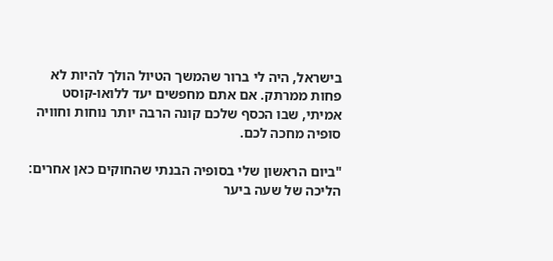בישראל, היה לי ברור שהמשך הטיול הולך להיות לא פחות ממרתק. אם אתם מחפשים יעד ללואו-קוסט אמיתי, שבו הכסף שלכם קונה הרבה יותר נוחות וחוויה סופיה מחכה לכם.

"ביום הראשון שלי בסופיה הבנתי שהחוקים כאן אחרים: הליכה של שעה ביער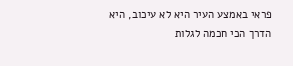פראי באמצע העיר היא לא עיכוב, היא הדרך הכי חכמה לגלות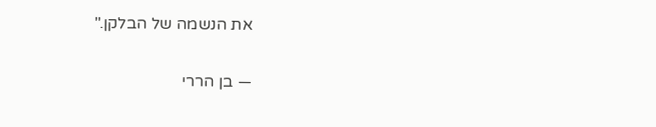את הנשמה של הבלקן."

— בן הררי